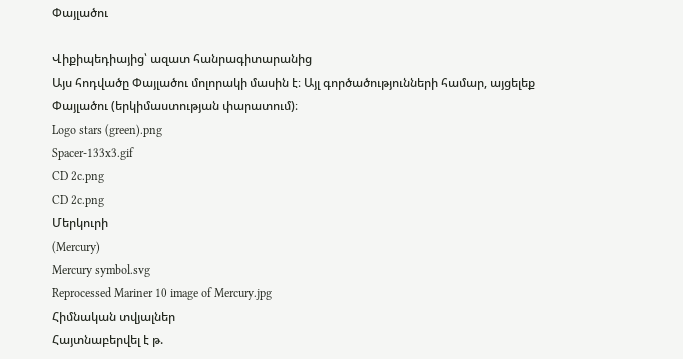Փայլածու

Վիքիպեդիայից՝ ազատ հանրագիտարանից
Այս հոդվածը Փայլածու մոլորակի մասին է։ Այլ գործածությունների համար, այցելեք Փայլածու (երկիմաստության փարատում)։
Logo stars (green).png
Spacer-133x3.gif
CD 2c.png
CD 2c.png
Մերկուրի
(Mercury)
Mercury symbol.svg
Reprocessed Mariner 10 image of Mercury.jpg
Հիմնական տվյալներ
Հայտնաբերվել է թ.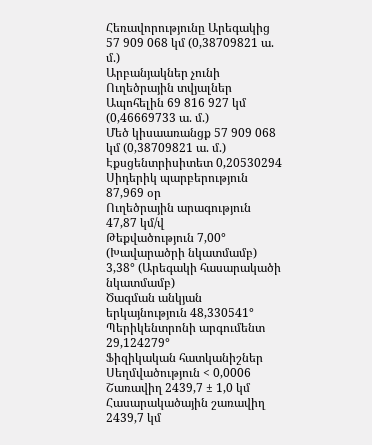Հեռավորությունը Արեգակից 57 909 068 կմ (0,38709821 ա. մ.)
Արբանյակներ չունի
Ուղեծրային տվյալներ
Ապոհելին 69 816 927 կմ (0,46669733 ա. մ.)
Մեծ կիսաառանցք 57 909 068 կմ (0,38709821 ա. մ.)
Էքսցենտրիսիտետ 0,20530294
Սիդերիկ պարբերություն 87,969 օր
Ուղեծրային արագություն 47,87 կմ/վ
Թեքվածություն 7,00° (Խավարածրի նկատմամբ)
3,38° (Արեգակի հասարակածի նկատմամբ)
Ծագման անկյան երկայնություն 48,330541°
Պերիկենտրոնի արգումենտ 29,124279°
Ֆիզիկական հատկանիշներ
Սեղմվածություն < 0,0006
Շառավիղ 2439,7 ± 1,0 կմ
Հասարակածային շառավիղ 2439,7 կմ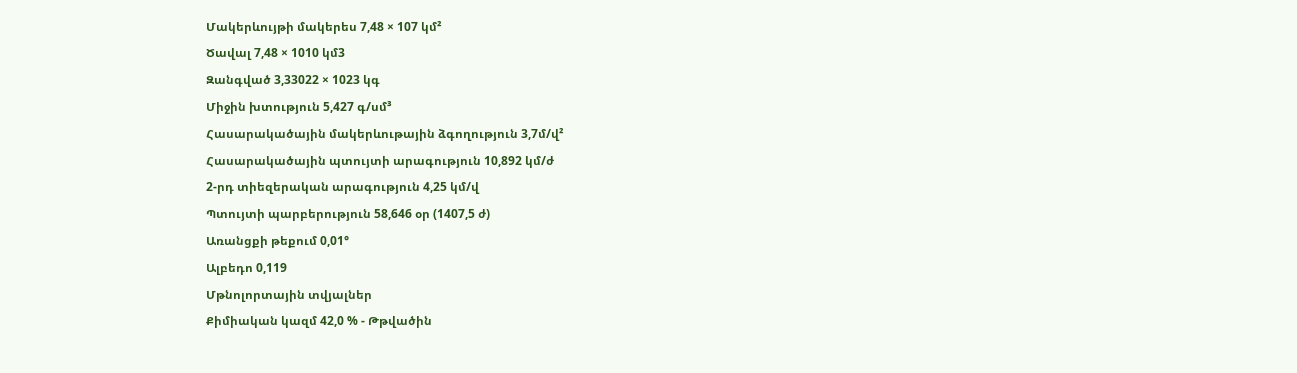Մակերևույթի մակերես 7,48 × 107 կմ²
Ծավալ 7,48 × 1010 կմ3
Զանգված 3,33022 × 1023 կգ
Միջին խտություն 5,427 գ/սմ³
Հասարակածային մակերևութային ձգողություն 3,7մ/վ²
Հասարակածային պտույտի արագություն 10,892 կմ/ժ
2-րդ տիեզերական արագություն 4,25 կմ/վ
Պտույտի պարբերություն 58,646 օր (1407,5 ժ)
Առանցքի թեքում 0,01°
Ալբեդո 0,119
Մթնոլորտային տվյալներ
Քիմիական կազմ 42,0 % - Թթվածին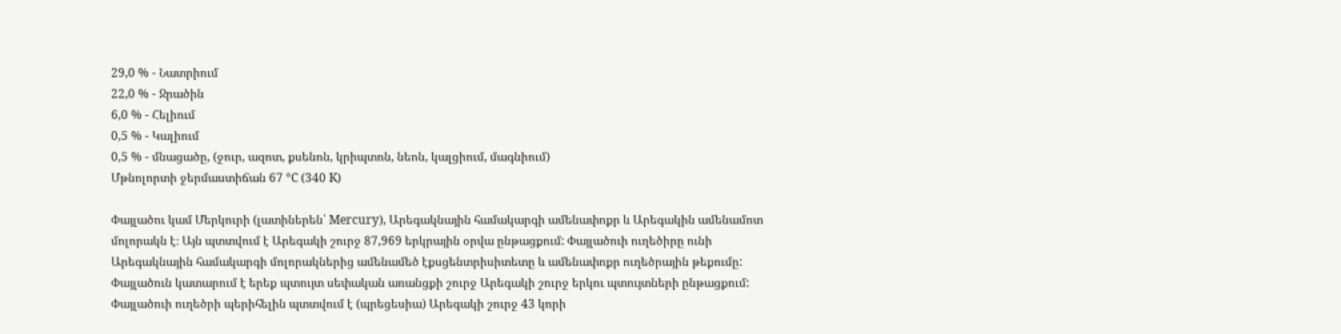29,0 % - Նատրիում
22,0 % - Ջրածին
6,0 % - Հելիում
0,5 % - Կալիում
0,5 % - մնացածը, (ջուր, ազոտ, քսենոն, կրիպտոն, նեոն, կալցիում, մագնիում)
Մթնոլորտի ջերմաստիճան 67 °C (340 K)

Փայլածու կամ Մերկուրի (լատիներեն՝ Mercury), Արեգակնային համակարգի ամենափոքր և Արեգակին ամենամոտ մոլորակն է։ Այն պտտվում է Արեգակի շուրջ 87,969 երկրային օրվա ընթացքում: Փայլածուի ուղեծիրը ունի Արեգակնային համակարգի մոլորակներից ամենամեծ էքսցենտրիսիտետը և ամենափոքր ուղեծրային թեքումը: Փայլածուն կատարում է երեք պտույտ սեփական առանցքի շուրջ Արեգակի շուրջ երկու պտույտների ընթացքում: Փայլածուի ուղեծրի պերիհելին պտտվում է (պրեցեսիա) Արեգակի շուրջ 43 կորի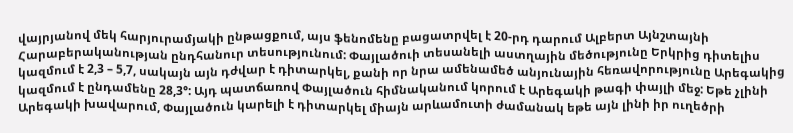վայրյանով մեկ հարյուրամյակի ընթացքում, այս ֆենոմենը բացատրվել է 20-րդ դարում Ալբերտ Այնշտայնի Հարաբերականության ընդհանուր տեսությունում: Փայլածուի տեսանելի աստղային մեծությունը Երկրից դիտելիս կազմում է 2,3 – 5,7, սակայն այն դժվար է դիտարկել, քանի որ նրա ամենամեծ անյունային հեռավորությունը Արեգակից կազմում է ընդամենը 28,3°: Այդ պատճառով Փայլածուն հիմնականում կորում է Արեգակի թագի փայլի մեջ: Եթե չլինի Արեգակի խավարում, Փայլածուն կարելի է դիտարկել միայն արևամուտի ժամանակ եթե այն լինի իր ուղեծրի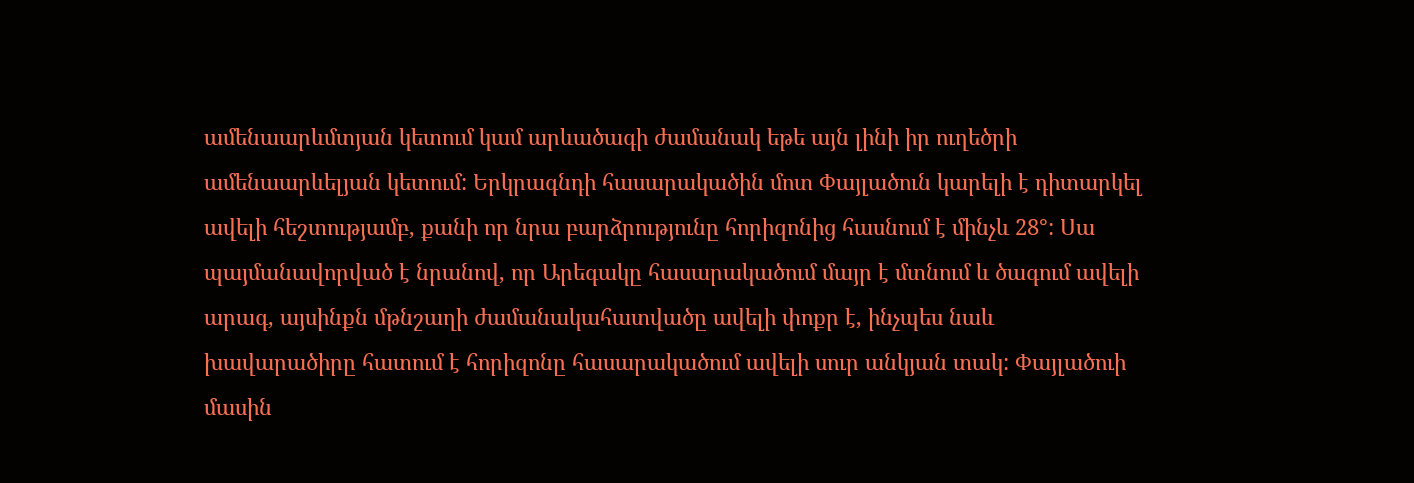ամենաարևմտյան կետում կամ արևածագի ժամանակ եթե այն լինի իր ուղեծրի ամենաարևելյան կետում: Երկրագնդի հասարակածին մոտ Փայլածուն կարելի է դիտարկել ավելի հեշտությամբ, քանի որ նրա բարձրությունը հորիզոնից հասնում է մինչև 28°: Սա պայմանավորված է նրանով, որ Արեգակը հասարակածում մայր է մտնում և ծագում ավելի արագ, այսինքն մթնշաղի ժամանակահատվածը ավելի փոքր է, ինչպես նաև խավարածիրը հատում է հորիզոնը հասարակածում ավելի սուր անկյան տակ: Փայլածուի մասին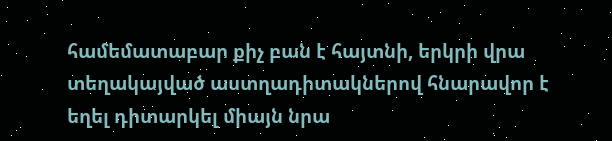համեմատաբար քիչ բան է հայտնի, երկրի վրա տեղակայված աստղադիտակներով հնարավոր է եղել դիտարկել միայն նրա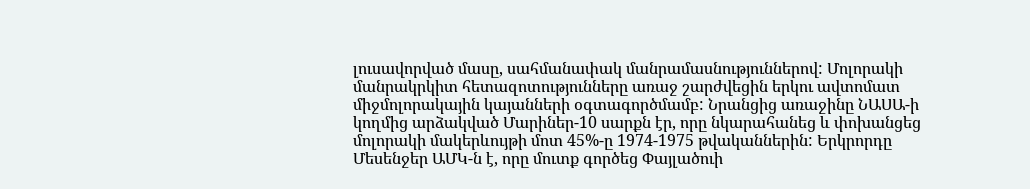լուսավորված մասը, սահմանափակ մանրամասնություններով: Մոլորակի մանրակրկիտ հետազոտությունները առաջ շարժվեցին երկու ավտոմատ միջմոլորակային կայանների օգտագործմամբ: Նրանցից առաջինը ՆԱՍԱ-ի կողմից արձակված Մարիներ-10 սարքն էր, որը նկարահանեց և փոխանցեց մոլորակի մակերևույթի մոտ 45%-ը 1974-1975 թվականներին: Երկրորդը Մեսենջեր ԱՄԿ-ն է, որը մուտք գործեց Փայլածուի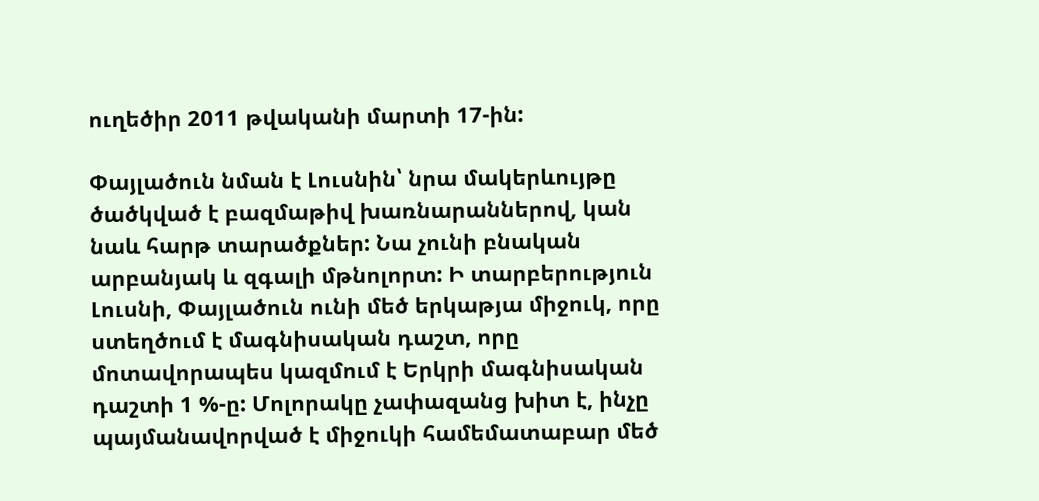ուղեծիր 2011 թվականի մարտի 17-ին:

Փայլածուն նման է Լուսնին՝ նրա մակերևույթը ծածկված է բազմաթիվ խառնարաններով, կան նաև հարթ տարածքներ: Նա չունի բնական արբանյակ և զգալի մթնոլորտ: Ի տարբերություն Լուսնի, Փայլածուն ունի մեծ երկաթյա միջուկ, որը ստեղծում է մագնիսական դաշտ, որը մոտավորապես կազմում է Երկրի մագնիսական դաշտի 1 %-ը: Մոլորակը չափազանց խիտ է, ինչը պայմանավորված է միջուկի համեմատաբար մեծ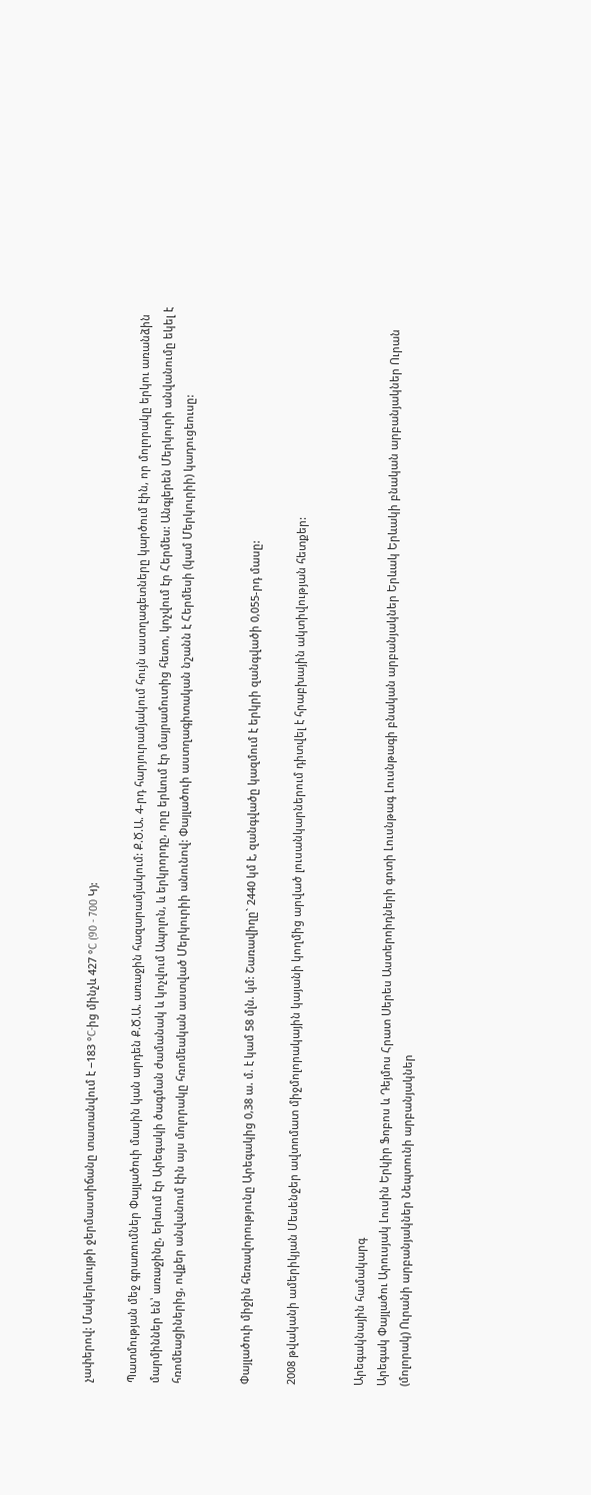չափերով: Մակերևույթի ջերմաստիճանը տատանվում է −183 °C-ից մինչև 427 °C (90 - 700 Կ):

Պատմության մեջ գրառումներ Փայլածուի մասին կան արդեն Ք.Ծ.Ա. առաջին հազարամյակում: Ք.Ծ.Ա. 4-րդ հարյուրամյակում հույն աստղագետները կարծում էին, որ մոլորակը երկու առանձին մարմիններ են՝ առաջինը, երևում էր Արեգակի ծագման ժամանակ և կոչվում Ապոլոն, և երկրորդը, որը երևում էր մայրամուտից հետո, կոչվում էր Հերմես: Անգլերեն Մերկուրի անվանումը եկել է հռոմեացիներից, ովքեր անվանում էին այս մոլորակը հռոմեական աստված Մերկուրիի անունով: Փայլածուի աստղագիտական նշանն է Հերմեսի (կամ Մերկուրիի) կադուցեուսը:


Փայլածուի միջին հեռավորությունը Արեգակից 0,38 ա. մ. է կամ 58 մլն. կմ: Շառավիղը` 2440 կմ է, զանգվածը կազմում է երկրի զանգվածի 0,055-րդ մասը:

2008 թվականի ամերիկյան Մեսենջեր ավտոմատ միջմոլորակային կայանի կողմից արված լուսանկարներում դիտվել է հրաբխային ակտիվության հետքեր:


Արեգակնային համակարգ
Արեգակ Փայլածու Արուսյակ Լուսին Երկիր Ֆոբոս և Դեյմոս Հրատ Սերես Աստերոիդների գոտի Լուսնթագ Լուսնթագի բնական արբանյակներ Երևակ Երևակի բնական արբանյակներ Ուրան (մոլորակ) Ուրանի արբանյակներ Նեպտունի արբանյակներ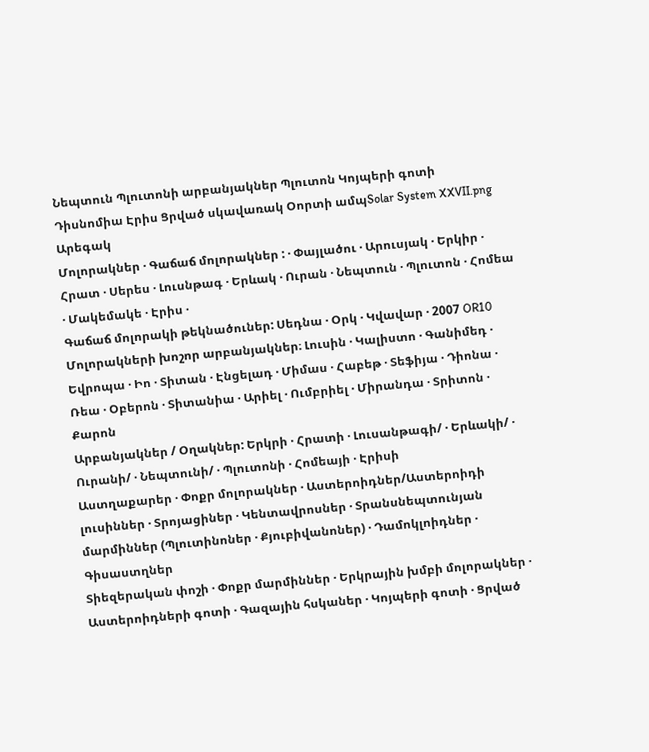Նեպտուն Պլուտոնի արբանյակներ Պլուտոն Կոյպերի գոտի Դիսնոմիա Էրիս Ցրված սկավառակ Օորտի ամպSolar System XXVII.png
Արեգակ
Մոլորակներ · Գաճաճ մոլորակներ : · Փայլածու · Արուսյակ · Երկիր · Հրատ · Սերես · Լուսնթագ · Երևակ · Ուրան · Նեպտուն · Պլուտոն · Հոմեա · Մակեմակե · Էրիս ·
Գաճաճ մոլորակի թեկնածուներ: Սեդնա · Օրկ · Կվավար · 2007 OR10
Մոլորակների խոշոր արբանյակներ։ Լուսին · Կալիստո · Գանիմեդ · Եվրոպա · Իո · Տիտան · Էնցելադ · Միմաս · Հաբեթ · Տեֆիյա · Դիոնա · Ռեա · Օբերոն · Տիտանիա · Արիել · Ումբրիել · Միրանդա · Տրիտոն · Քարոն
Արբանյակներ / Օղակներ: Երկրի · Հրատի · Լուսանթագի/ · Երևակի/ · Ուրանի/ · Նեպտունի/ · Պլուտոնի · Հոմեայի · Էրիսի
Աստղաքարեր · Փոքր մոլորակներ · Աստերոիդներ/Աստերոիդի լուսիններ · Տրոյացիներ · Կենտավրոսներ · Տրանսնեպտունյան մարմիններ (Պլուտինոներ · Քյուբիվանոներ) · Դամոկլոիդներ · Գիսաստղներ
Տիեզերական փոշի · Փոքր մարմիններ · Երկրային խմբի մոլորակներ · Աստերոիդների գոտի · Գազային հսկաներ · Կոյպերի գոտի · Ցրված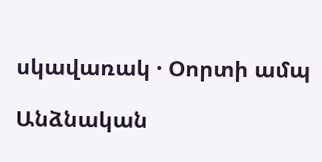սկավառակ · Օորտի ամպ

Անձնական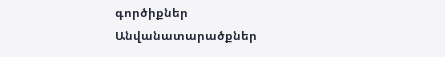գործիքներ
Անվանատարածքներ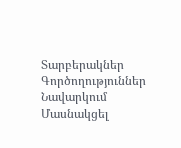Տարբերակներ
Գործողություններ
Նավարկում
Մասնակցել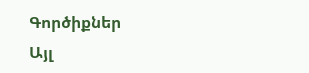Գործիքներ
Այլ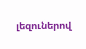լեզուներով